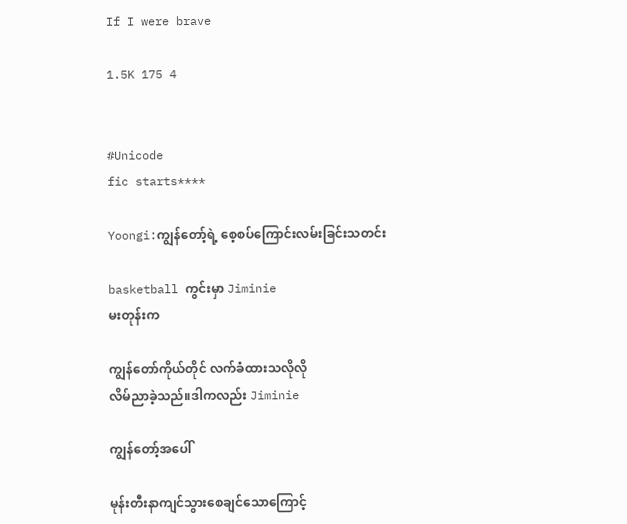If I were brave

1.5K 175 4


#Unicode
fic starts****

Yoongi:ကျွန်တော့်ရဲ့ စေ့စပ်ကြောင်းလမ်းခြင်းသတင်း

basketball ကွင်းမှာ Jiminie
မးတုန်းက

ကျွန်တော်ကိုယ်တိုင် လက်ခံထားသလိုလို
လိမ်ညာခဲ့သည်။ဒါကလည်း Jiminie

ကျွန်တော့်အပေါ်

မုန်းတီးနာကျင်သွားစေချင်သောကြောင့်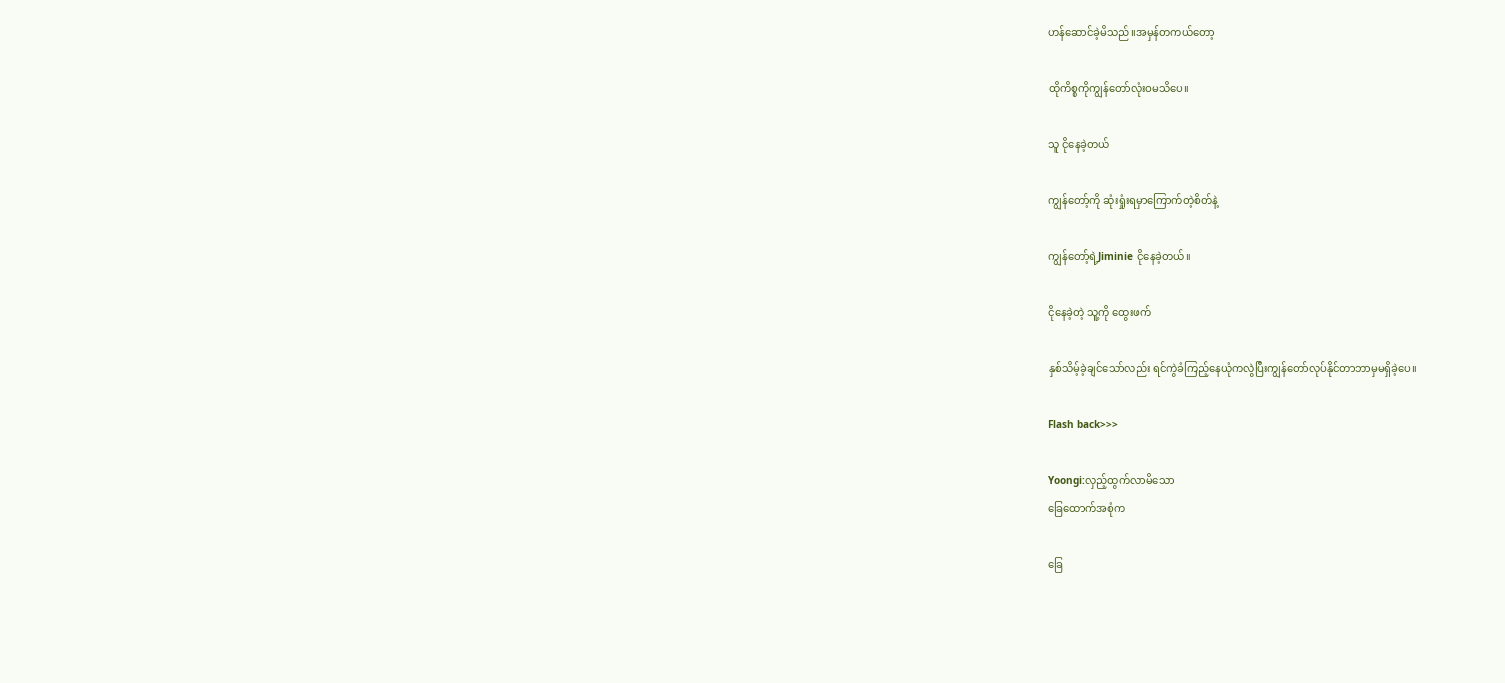ဟန်ဆောင်ခဲ့မိသည်။အမှန်တကယ်တော့

ထိုကိစ္စကိုကျွန်တော်လုံးဝမသိပေ။

သူ ငိုနေခဲ့တယ်

ကျွန်တော့်ကို ဆုံးရှုံးရမှာကြောက်တဲ့စိတ်နဲ့

ကျွန်တော့်ရဲ့Jiminie ငိုနေခဲ့တယ်။

ငိုနေခဲ့တဲ့ သူ့ကို ထွေးဖက်

နှစ်သိမ့်ခဲ့ချင်သော်လည်း ရင်ကွဲခံကြည့်နေယုံကလွဲပြီးကျွန်တော်လုပ်နိုင်တာဘာမှမရှိခဲ့ပေ။

Flash back>>>

Yoongi:လှည့်ထွက်လာမိသော
ခြေထောက်အစုံက

ခြေ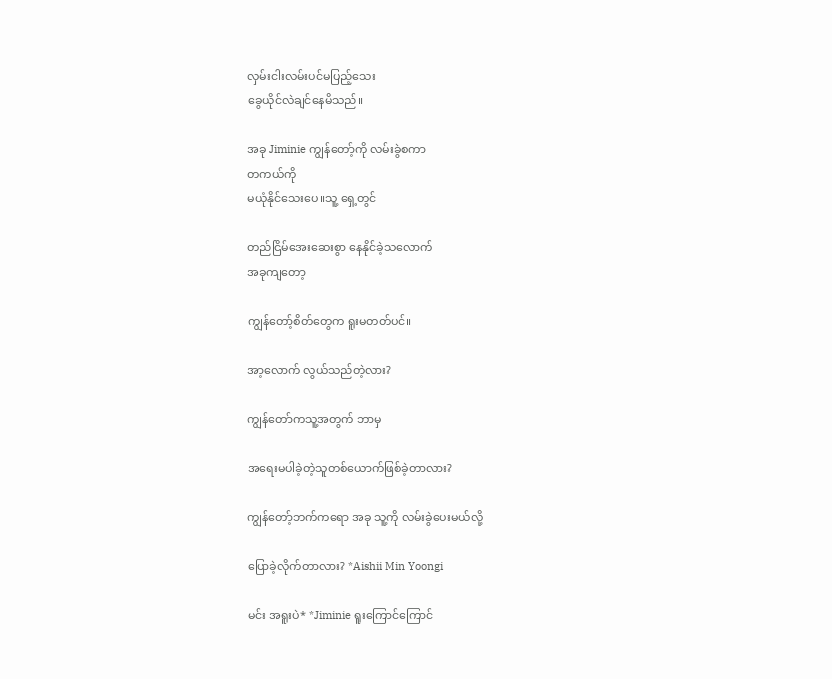လှမ်းငါးလမ်းပင်မပြည့်သေး
ခွေယိုင်လဲချင်နေမိသည်။

အခု Jiminie ကျွန်တော့်ကို လမ်းခွဲစကာ
တကယ်ကို
မယုံနိုင်သေးပေ။သူ့ ရှေ့တွင်

တည်ငြိမ်အေးဆေးစွာ နေနိုင်ခဲ့သလောက်
အခုကျတော့

ကျွန်တော့်စိတ်တွေက ရူးမတတ်ပင်။

အာ့လောက် လွယ်သည်တဲ့လား?

ကျွန်တော်ကသူ့အတွက် ဘာမှ

အရေးမပါခဲ့တဲ့သူတစ်ယောက်ဖြစ်ခဲ့တာလား?

ကျွန်တော့်ဘက်ကရော အခု သူ့ကို လမ်းခွဲပေးမယ်လို့

ပြောခဲ့လိုက်တာလား? *Aishii Min Yoongi

မင်း အရူးပဲ* *Jiminie ရူးကြောင်ကြောင်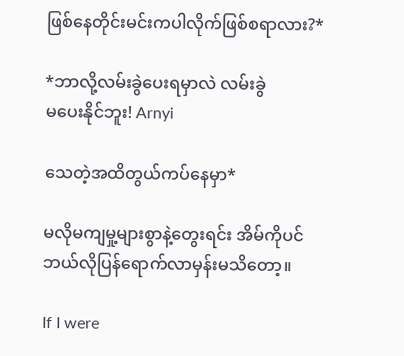ဖြစ်နေတိုင်းမင်းကပါလိုက်ဖြစ်စရာလား?*

*ဘာလို့လမ်းခွဲပေးရမှာလဲ လမ်းခွဲ
မပေးနိုင်ဘူး! Arnyi

သေတဲ့အထိတွယ်ကပ်နေမှာ*

မလိုမကျမှု့များစွာနဲ့တွေးရင်း အိမ်ကိုပင်
ဘယ်လိုပြန်ရောက်လာမှန်းမသိတော့။

If I were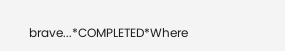brave...*COMPLETED*Where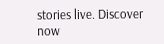stories live. Discover now